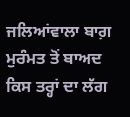ਜਲਿਆਂਵਾਲਾ ਬਾਗ਼ ਮੁਰੰਮਤ ਤੋਂ ਬਾਅਦ ਕਿਸ ਤਰ੍ਹਾਂ ਦਾ ਲੱਗ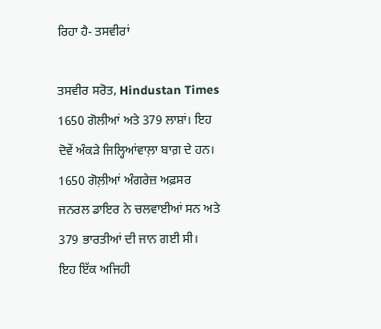ਰਿਹਾ ਹੈ- ਤਸਵੀਰਾਂ

ਤਸਵੀਰ ਸਰੋਤ, Hindustan Times
1650 ਗੋਲੀਆਂ ਅਤੇ 379 ਲਾਸ਼ਾਂ। ਇਹ ਦੋਵੇਂ ਅੰਕੜੇ ਜਿਲ੍ਹਿਆਂਵਾਲ਼ਾ ਬਾਗ਼ ਦੇ ਹਨ। 1650 ਗੋਲ਼ੀਆਂ ਅੰਗਰੇਜ਼ ਅਫ਼ਸਰ ਜਨਰਲ ਡਾਇਰ ਨੇ ਚਲਵਾਈਆਂ ਸਨ ਅਤੇ 379 ਭਾਰਤੀਆਂ ਦੀ ਜਾਨ ਗਈ ਸੀ।
ਇਹ ਇੱਕ ਅਜਿਹੀ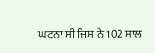ਘਟਨਾ ਸੀ ਜਿਸ ਨੇ 102 ਸਾਲ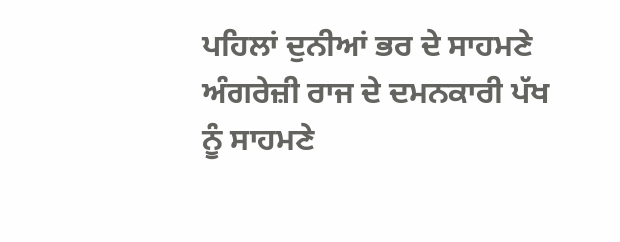ਪਹਿਲਾਂ ਦੁਨੀਆਂ ਭਰ ਦੇ ਸਾਹਮਣੇ ਅੰਗਰੇਜ਼ੀ ਰਾਜ ਦੇ ਦਮਨਕਾਰੀ ਪੱਖ ਨੂੰ ਸਾਹਮਣੇ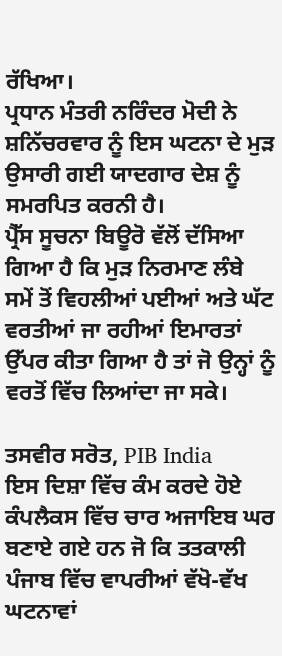ਰੱਖਿਆ।
ਪ੍ਰਧਾਨ ਮੰਤਰੀ ਨਰਿੰਦਰ ਮੋਦੀ ਨੇ ਸ਼ਨਿੱਚਰਵਾਰ ਨੂੰ ਇਸ ਘਟਨਾ ਦੇ ਮੁੜ ਉਸਾਰੀ ਗਈ ਯਾਦਗਾਰ ਦੇਸ਼ ਨੂੰ ਸਮਰਪਿਤ ਕਰਨੀ ਹੈ।
ਪ੍ਰੈੱਸ ਸੂਚਨਾ ਬਿਊਰੋ ਵੱਲੋਂ ਦੱਸਿਆ ਗਿਆ ਹੈ ਕਿ ਮੁੜ ਨਿਰਮਾਣ ਲੰਬੇ ਸਮੇਂ ਤੋਂ ਵਿਹਲੀਆਂ ਪਈਆਂ ਅਤੇ ਘੱਟ ਵਰਤੀਆਂ ਜਾ ਰਹੀਆਂ ਇਮਾਰਤਾਂ ਉੱਪਰ ਕੀਤਾ ਗਿਆ ਹੈ ਤਾਂ ਜੋ ਉਨ੍ਹਾਂ ਨੂੰ ਵਰਤੋਂ ਵਿੱਚ ਲਿਆਂਦਾ ਜਾ ਸਕੇ।

ਤਸਵੀਰ ਸਰੋਤ, PIB India
ਇਸ ਦਿਸ਼ਾ ਵਿੱਚ ਕੰਮ ਕਰਦੇ ਹੋਏ ਕੰਪਲੈਕਸ ਵਿੱਚ ਚਾਰ ਅਜਾਇਬ ਘਰ ਬਣਾਏ ਗਏ ਹਨ ਜੋ ਕਿ ਤਤਕਾਲੀ ਪੰਜਾਬ ਵਿੱਚ ਵਾਪਰੀਆਂ ਵੱਖੋ-ਵੱਖ ਘਟਨਾਵਾਂ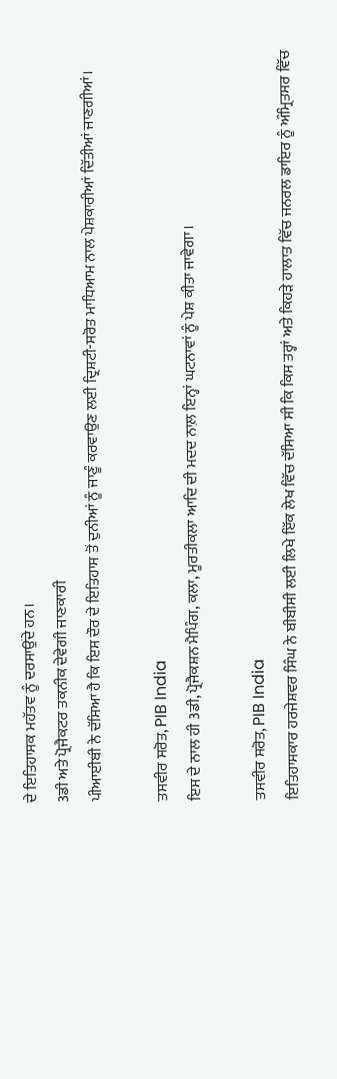ਦੇ ਇਤਿਹਾਸਕ ਮਹੱਤਵ ਨੂੰ ਦਰਸਾਉਂਦੇ ਹਨ।
3ਡੀ ਅਤੇ ਪ੍ਰੋਜੈਕਟਰ ਤਕਨੀਕ ਦੇਵੇਗੀ ਜਾਣਕਾਰੀ
ਪੀਆਈਬੀ ਨੇ ਦੱਸਿਆ ਹੈ ਕਿ ਇਸ ਦੌਰ ਦੇ ਇਤਿਹਾਸ ਤੋਂ ਦੁਨੀਆਂ ਨੂੰ ਜਾਣੂੰ ਕਰਵਾਉਣ ਲਈ ਦ੍ਰਿਸ਼ਟੀ-ਸਰੋਤ ਮਾਧਿਆਮ ਨਾਲ ਪੇਸ਼ਕਾਰੀਆਂ ਦਿੱਤੀਆਂ ਜਾਣਗੀਆਂ।

ਤਸਵੀਰ ਸਰੋਤ, PIB India
ਇਸ ਦੇ ਨਾਲ ਹੀ 3ਡੀ, ਪ੍ਰੋਜੈਕਸ਼ਨ ਮੈਪਿੰਗ, ਕਲਾ, ਮੂਰਤੀਕਲਾ ਆਦਿ ਦੀ ਮਦਦ ਨਾਲ਼ ਇਨ੍ਹਾਂ ਘਟਨਾਵਾਂ ਨੂੰ ਪੇਸ਼ ਕੀਤਾ ਜਾਵੇਗਾ।

ਤਸਵੀਰ ਸਰੋਤ, PIB India
ਇਤਿਹਾਸਕਾਰ ਹਰਜੇਸ਼ਵਰ ਸਿੰਘ ਨੇ ਬੀਬੀਸੀ ਲਈ ਲਿਖੇ ਇੱਕ ਲੇਖ ਵਿੱਚ ਦੱਸਿਆ ਸੀ ਕਿ ਕਿਸ ਤਰ੍ਹਾਂ ਅਤੇ ਕਿਹੜੇ ਹਾਲਾਤ ਵਿੱਚ ਜਨਰਲ ਡਾਇਰ ਨੂੰ ਅੰਮ੍ਰਿਤਸਰ ਵਿੱਚ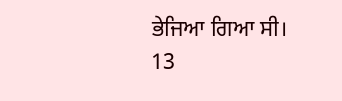ਭੇਜਿਆ ਗਿਆ ਸੀ।
13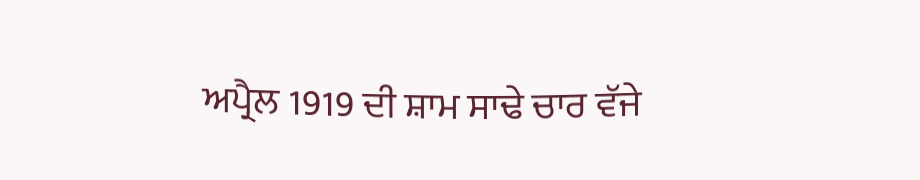ਅਪ੍ਰੈਲ 1919 ਦੀ ਸ਼ਾਮ ਸਾਢੇ ਚਾਰ ਵੱਜੇ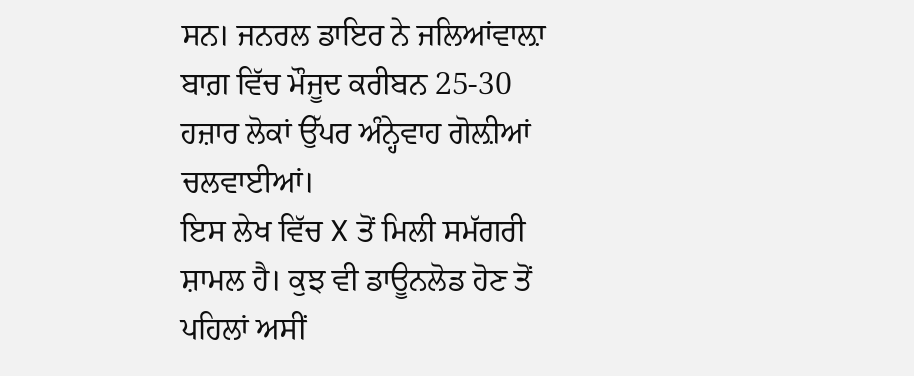ਸਨ। ਜਨਰਲ ਡਾਇਰ ਨੇ ਜਲਿਆਂਵਾਲ਼ਾ ਬਾਗ਼ ਵਿੱਚ ਮੌਜੂਦ ਕਰੀਬਨ 25-30 ਹਜ਼ਾਰ ਲੋਕਾਂ ਉੱਪਰ ਅੰਨ੍ਹੇਵਾਹ ਗੋਲ਼ੀਆਂ ਚਲਵਾਈਆਂ।
ਇਸ ਲੇਖ ਵਿੱਚ X ਤੋਂ ਮਿਲੀ ਸਮੱਗਰੀ ਸ਼ਾਮਲ ਹੈ। ਕੁਝ ਵੀ ਡਾਊਨਲੋਡ ਹੋਣ ਤੋਂ ਪਹਿਲਾਂ ਅਸੀਂ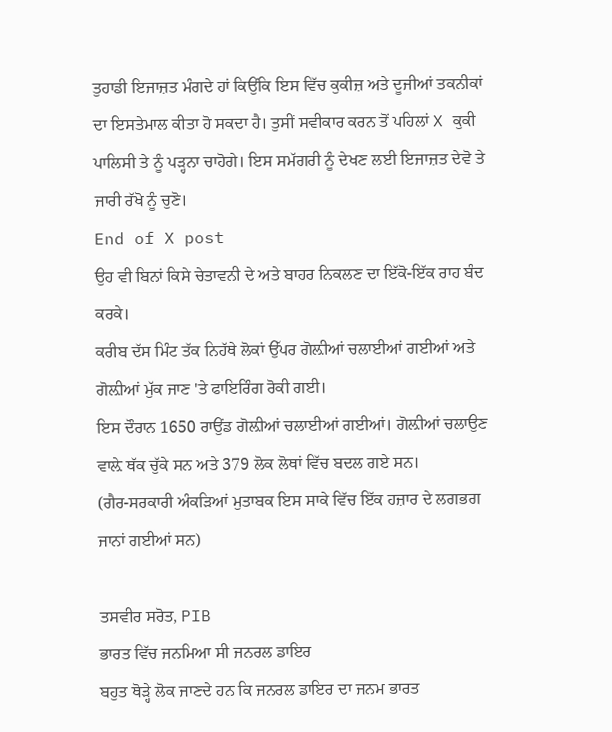ਤੁਹਾਡੀ ਇਜਾਜ਼ਤ ਮੰਗਦੇ ਹਾਂ ਕਿਉਂਕਿ ਇਸ ਵਿੱਚ ਕੁਕੀਜ਼ ਅਤੇ ਦੂਜੀਆਂ ਤਕਨੀਕਾਂ ਦਾ ਇਸਤੇਮਾਲ ਕੀਤਾ ਹੋ ਸਕਦਾ ਹੈ। ਤੁਸੀਂ ਸਵੀਕਾਰ ਕਰਨ ਤੋਂ ਪਹਿਲਾਂ X ਕੁਕੀ ਪਾਲਿਸੀ ਤੇ ਨੂੰ ਪੜ੍ਹਨਾ ਚਾਹੋਗੇ। ਇਸ ਸਮੱਗਰੀ ਨੂੰ ਦੇਖਣ ਲਈ ਇਜਾਜ਼ਤ ਦੇਵੋ ਤੇ ਜਾਰੀ ਰੱਖੋ ਨੂੰ ਚੁਣੋ।
End of X post
ਉਹ ਵੀ ਬਿਨਾਂ ਕਿਸੇ ਚੇਤਾਵਨੀ ਦੇ ਅਤੇ ਬਾਹਰ ਨਿਕਲਣ ਦਾ ਇੱਕੋ-ਇੱਕ ਰਾਹ ਬੰਦ ਕਰਕੇ।
ਕਰੀਬ ਦੱਸ ਮਿੰਟ ਤੱਕ ਨਿਹੱਥੇ ਲੋਕਾਂ ਉੱਪਰ ਗੋਲ਼ੀਆਂ ਚਲਾਈਆਂ ਗਈਆਂ ਅਤੇ ਗੋਲ਼ੀਆਂ ਮੁੱਕ ਜਾਣ 'ਤੇ ਫਾਇਰਿੰਗ ਰੋਕੀ ਗਈ।
ਇਸ ਦੌਰਾਨ 1650 ਰਾਉਂਡ ਗੋਲ਼ੀਆਂ ਚਲਾਈਆਂ ਗਈਆਂ। ਗੋਲ਼ੀਆਂ ਚਲਾਉਣ ਵਾਲ਼ੇ ਥੱਕ ਚੁੱਕੇ ਸਨ ਅਤੇ 379 ਲੋਕ ਲੋਥਾਂ ਵਿੱਚ ਬਦਲ ਗਏ ਸਨ।
(ਗੈਰ-ਸਰਕਾਰੀ ਅੰਕੜਿਆਂ ਮੁਤਾਬਕ ਇਸ ਸਾਕੇ ਵਿੱਚ ਇੱਕ ਹਜ਼ਾਰ ਦੇ ਲਗਭਗ ਜਾਨਾਂ ਗਈਆਂ ਸਨ)

ਤਸਵੀਰ ਸਰੋਤ, PIB
ਭਾਰਤ ਵਿੱਚ ਜਨਮਿਆ ਸੀ ਜਨਰਲ ਡਾਇਰ
ਬਹੁਤ ਥੋੜ੍ਹੇ ਲੋਕ ਜਾਣਦੇ ਹਨ ਕਿ ਜਨਰਲ ਡਾਇਰ ਦਾ ਜਨਮ ਭਾਰਤ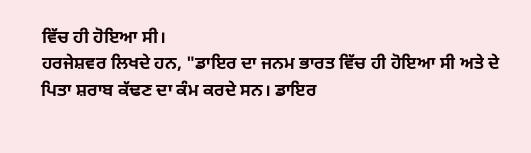ਵਿੱਚ ਹੀ ਹੋਇਆ ਸੀ।
ਹਰਜੇਸ਼ਵਰ ਲਿਖਦੇ ਹਨ, "ਡਾਇਰ ਦਾ ਜਨਮ ਭਾਰਤ ਵਿੱਚ ਹੀ ਹੋਇਆ ਸੀ ਅਤੇ ਦੇ ਪਿਤਾ ਸ਼ਰਾਬ ਕੱਢਣ ਦਾ ਕੰਮ ਕਰਦੇ ਸਨ। ਡਾਇਰ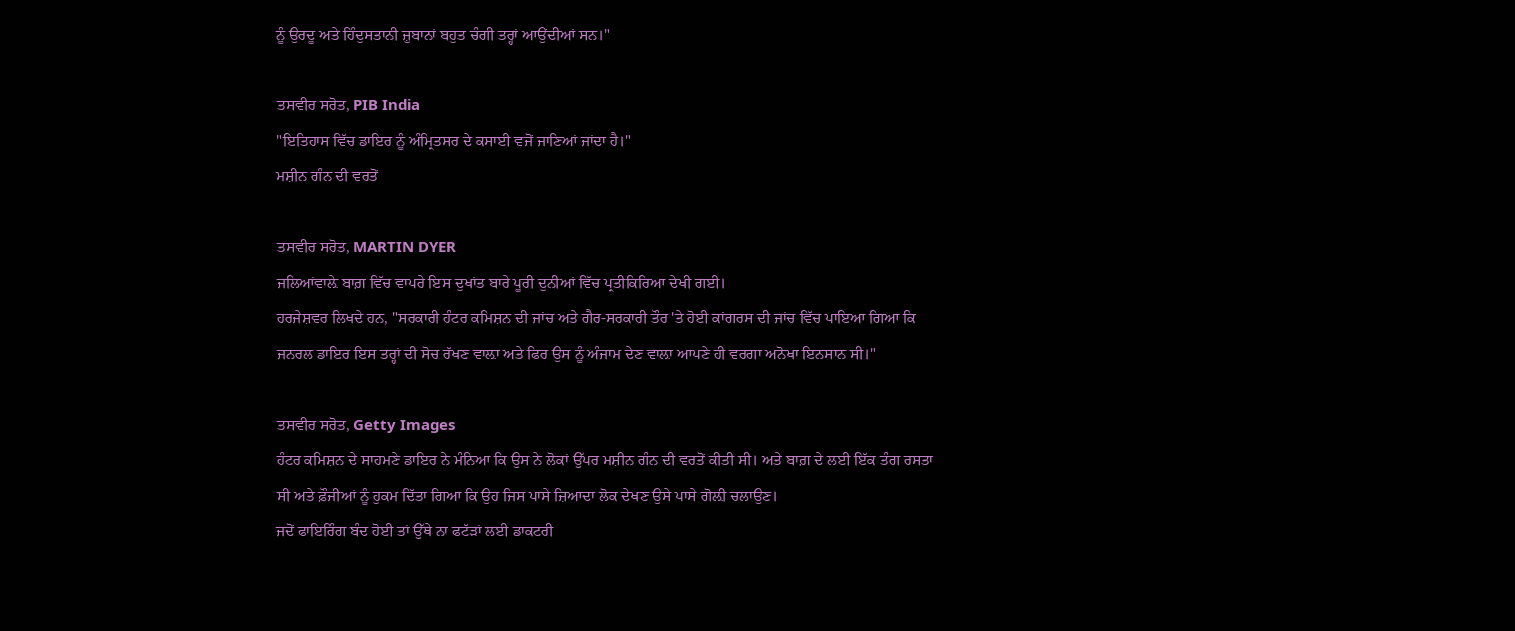ਨੂੰ ਉਰਦੂ ਅਤੇ ਹਿੰਦੁਸਤਾਨੀ ਜ਼ੁਬਾਨਾਂ ਬਹੁਤ ਚੰਗੀ ਤਰ੍ਹਾਂ ਆਉਂਦੀਆਂ ਸਨ।"

ਤਸਵੀਰ ਸਰੋਤ, PIB India
"ਇਤਿਹਾਸ ਵਿੱਚ ਡਾਇਰ ਨੂੰ ਅੰਮ੍ਰਿਤਸਰ ਦੇ ਕਸਾਈ ਵਜੋਂ ਜਾਣਿਆਂ ਜਾਂਦਾ ਹੈ।"
ਮਸ਼ੀਨ ਗੰਨ ਦੀ ਵਰਤੋਂ

ਤਸਵੀਰ ਸਰੋਤ, MARTIN DYER
ਜਲਿਆਂਵਾਲ਼ੇ ਬਾਗ਼ ਵਿੱਚ ਵਾਪਰੇ ਇਸ ਦੁਖਾਂਤ ਬਾਰੇ ਪੂਰੀ ਦੁਨੀਆਂ ਵਿੱਚ ਪ੍ਰਤੀਕਿਰਿਆ ਦੇਖੀ ਗਈ।
ਹਰਜੇਸ਼ਵਰ ਲਿਖਦੇ ਹਨ, "ਸਰਕਾਰੀ ਹੰਟਰ ਕਮਿਸ਼ਨ ਦੀ ਜਾਂਚ ਅਤੇ ਗੈਰ-ਸਰਕਾਰੀ ਤੌਰ 'ਤੇ ਹੋਈ ਕਾਂਗਰਸ ਦੀ ਜਾਂਚ ਵਿੱਚ ਪਾਇਆ ਗਿਆ ਕਿ ਜਨਰਲ ਡਾਇਰ ਇਸ ਤਰ੍ਹਾਂ ਦੀ ਸੋਚ ਰੱਖਣ ਵਾਲ਼ਾ ਅਤੇ ਫਿਰ ਉਸ ਨੂੰ ਅੰਜਾਮ ਦੇਣ ਵਾਲ਼ਾ ਆਪਣੇ ਹੀ ਵਰਗਾ ਅਨੋਖਾ ਇਨਸਾਨ ਸੀ।"

ਤਸਵੀਰ ਸਰੋਤ, Getty Images
ਹੰਟਰ ਕਮਿਸ਼ਨ ਦੇ ਸਾਹਮਣੇ ਡਾਇਰ ਨੇ ਮੰਨਿਆ ਕਿ ਉਸ ਨੇ ਲੋਕਾਂ ਉੱਪਰ ਮਸ਼ੀਨ ਗੰਨ ਦੀ ਵਰਤੋਂ ਕੀਤੀ ਸੀ। ਅਤੇ ਬਾਗ਼ ਦੇ ਲਈ ਇੱਕ ਤੰਗ ਰਸਤਾ ਸੀ ਅਤੇ ਫ਼ੌਜੀਆਂ ਨੂੰ ਹੁਕਮ ਦਿੱਤਾ ਗਿਆ ਕਿ ਉਹ ਜਿਸ ਪਾਸੇ ਜ਼ਿਆਦਾ ਲੋਕ ਦੇਖਣ ਉਸੇ ਪਾਸੇ ਗੋਲ਼ੀ ਚਲਾਉਣ।
ਜਦੋਂ ਫਾਇਰਿੰਗ ਬੰਦ ਹੋਈ ਤਾਂ ਉੱਥੇ ਨਾ ਫਟੱੜਾਂ ਲਈ ਡਾਕਟਰੀ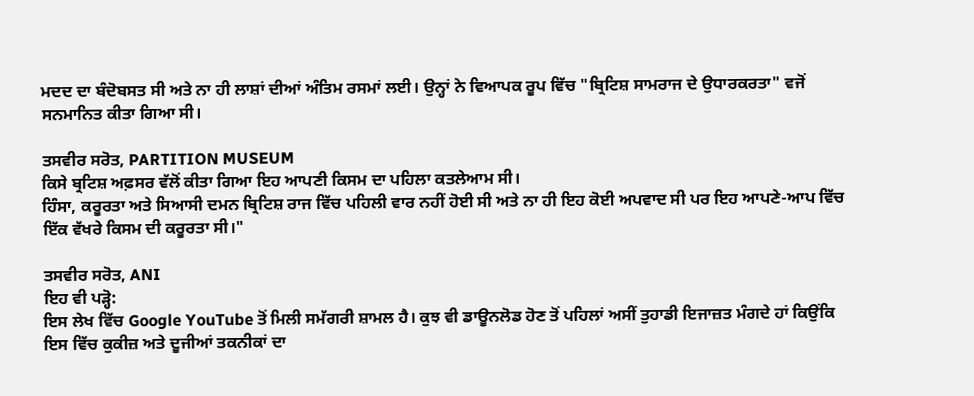ਮਦਦ ਦਾ ਬੰਦੋਬਸਤ ਸੀ ਅਤੇ ਨਾ ਹੀ ਲਾਸ਼ਾਂ ਦੀਆਂ ਅੰਤਿਮ ਰਸਮਾਂ ਲਈ। ਉਨ੍ਹਾਂ ਨੇ ਵਿਆਪਕ ਰੂਪ ਵਿੱਚ "ਬ੍ਰਿਟਿਸ਼ ਸਾਮਰਾਜ ਦੇ ਉਧਾਰਕਰਤਾ" ਵਜੋਂ ਸਨਮਾਨਿਤ ਕੀਤਾ ਗਿਆ ਸੀ।

ਤਸਵੀਰ ਸਰੋਤ, PARTITION MUSEUM
ਕਿਸੇ ਬ੍ਰਟਿਸ਼ ਅਫ਼ਸਰ ਵੱਲੋਂ ਕੀਤਾ ਗਿਆ ਇਹ ਆਪਣੀ ਕਿਸਮ ਦਾ ਪਹਿਲਾ ਕਤਲੇਆਮ ਸੀ।
ਹਿੰਸਾ, ਕਰੂਰਤਾ ਅਤੇ ਸਿਆਸੀ ਦਮਨ ਬ੍ਰਿਟਿਸ਼ ਰਾਜ ਵਿੱਚ ਪਹਿਲੀ ਵਾਰ ਨਹੀਂ ਹੋਈ ਸੀ ਅਤੇ ਨਾ ਹੀ ਇਹ ਕੋਈ ਅਪਵਾਦ ਸੀ ਪਰ ਇਹ ਆਪਣੇ-ਆਪ ਵਿੱਚ ਇੱਕ ਵੱਖਰੇ ਕਿਸਮ ਦੀ ਕਰੂਰਤਾ ਸੀ।"

ਤਸਵੀਰ ਸਰੋਤ, ANI
ਇਹ ਵੀ ਪੜ੍ਹੋ:
ਇਸ ਲੇਖ ਵਿੱਚ Google YouTube ਤੋਂ ਮਿਲੀ ਸਮੱਗਰੀ ਸ਼ਾਮਲ ਹੈ। ਕੁਝ ਵੀ ਡਾਊਨਲੋਡ ਹੋਣ ਤੋਂ ਪਹਿਲਾਂ ਅਸੀਂ ਤੁਹਾਡੀ ਇਜਾਜ਼ਤ ਮੰਗਦੇ ਹਾਂ ਕਿਉਂਕਿ ਇਸ ਵਿੱਚ ਕੁਕੀਜ਼ ਅਤੇ ਦੂਜੀਆਂ ਤਕਨੀਕਾਂ ਦਾ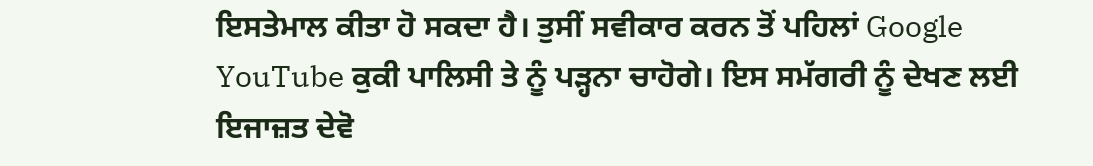ਇਸਤੇਮਾਲ ਕੀਤਾ ਹੋ ਸਕਦਾ ਹੈ। ਤੁਸੀਂ ਸਵੀਕਾਰ ਕਰਨ ਤੋਂ ਪਹਿਲਾਂ Google YouTube ਕੁਕੀ ਪਾਲਿਸੀ ਤੇ ਨੂੰ ਪੜ੍ਹਨਾ ਚਾਹੋਗੇ। ਇਸ ਸਮੱਗਰੀ ਨੂੰ ਦੇਖਣ ਲਈ ਇਜਾਜ਼ਤ ਦੇਵੋ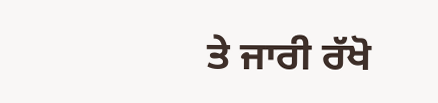ਤੇ ਜਾਰੀ ਰੱਖੋ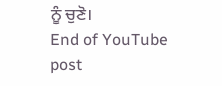ਨੂੰ ਚੁਣੋ।
End of YouTube post